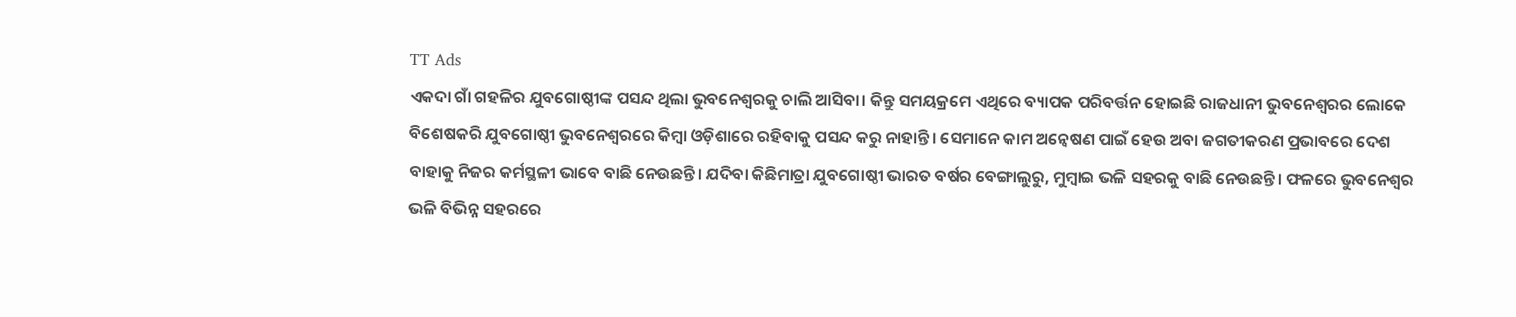TT Ads
ଏକଦା ଗାଁ ଗହଳିର ଯୁବଗୋଷ୍ଠୀଙ୍କ ପସନ୍ଦ ଥିଲା ଭୁବନେଶ୍ୱରକୁ ଚାଲି ଆସିବା। କିନ୍ତୁ ସମୟକ୍ରମେ ଏଥିରେ ବ୍ୟାପକ ପରିବର୍ତ୍ତନ ହୋଇଛି ରାଜଧାନୀ ଭୁବନେଶ୍ୱରର ଲୋକେ ବିଶେଷକରି ଯୁବଗୋଷ୍ଠୀ ଭୁବନେଶ୍ୱରରେ କିମ୍ବା ଓଡ଼ିଶାରେ ରହିବାକୁ ପସନ୍ଦ କରୁ ନାହାନ୍ତି। ସେମାନେ କାମ ଅନ୍ୱେଷଣ ପାଇଁ ହେଉ ଅବା ଜଗତୀକରଣ ପ୍ରଭାବରେ ଦେଶ ବାହାକୁ ନିଜର କର୍ମସ୍ଥଳୀ ଭାବେ ବାଛି ନେଉଛନ୍ତି। ଯଦିବା କିଛିମାତ୍ରା ଯୁବଗୋଷ୍ଠୀ ଭାରତ ବର୍ଷର ବେଙ୍ଗାଲୁରୁ, ମୁମ୍ବାଇ ଭଳି ସହରକୁ ବାଛି ନେଉଛନ୍ତି। ଫଳରେ ଭୁବନେଶ୍ୱର ଭଳି ବିଭିନ୍ନ ସହରରେ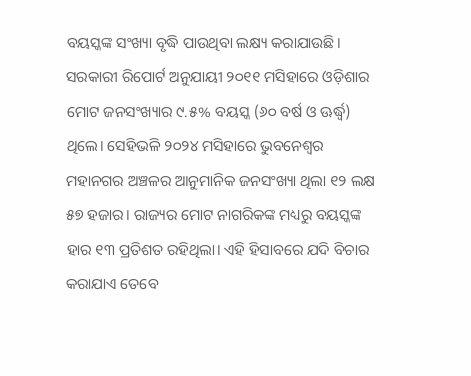ବୟସ୍କଙ୍କ ସଂଖ୍ୟା ବୃଦ୍ଧି ପାଉଥିବା ଲକ୍ଷ୍ୟ କରାଯାଉଛି।
ସରକାରୀ ରିପୋର୍ଟ ଅନୁଯାୟୀ ୨୦୧୧ ମସିହାରେ ଓଡ଼ିଶାର ମୋଟ ଜନସଂଖ୍ୟାର ୯.୫% ବୟସ୍କ (୬୦ ବର୍ଷ ଓ ଊର୍ଦ୍ଧ୍ୱ) ଥିଲେ। ସେହିଭଳି ୨୦୨୪ ମସିହାରେ ଭୁବନେଶ୍ୱର ମହାନଗର ଅଞ୍ଚଳର ଆନୁମାନିକ ଜନସଂଖ୍ୟା ଥିଲା ୧୨ ଲକ୍ଷ ୫୭ ହଜାର। ରାଜ୍ୟର ମୋଟ ନାଗରିକଙ୍କ ମଧ୍ୟରୁ ବୟସ୍କଙ୍କ ହାର ୧୩ ପ୍ରତିଶତ ରହିଥିଲା। ଏହି ହିସାବରେ ଯଦି ବିଚାର କରାଯାଏ ତେବେ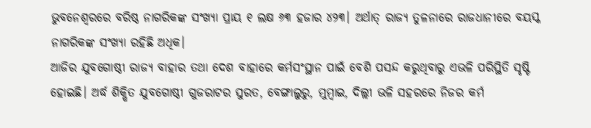ଭୁବନେଶ୍ୱରରେ ବରିଷ୍ଠ ନାଗରିକଙ୍କ ସଂଖ୍ୟା ପ୍ରାୟ ୧ ଲକ୍ଷ ୬୩ ହଜାର ୪୨୩। ଅର୍ଥାତ୍‌ ରାଜ୍ୟ ତୁଳନାରେ ରାଜଧାନୀରେ ବୟସ୍କ ନାଗରିକଙ୍କ ସଂଖ୍ୟା ରହିଛି ଅଧିକ।
ଆଜିର ଯୁବଗୋଷ୍ଠୀ ରାଜ୍ୟ ବାହାର ତଥା ଦେଶ ବାହାରେ କର୍ମସଂସ୍ଥାନ ପାଇଁ ବେଶି ପସନ୍ଦ କରୁଥିବାରୁ ଏଭଳି ପରିସ୍ଥିତି ସୃଷ୍ଟି ହୋଇଛି। ଅର୍ଦ୍ଧ ଶିକ୍ଷିତ ଯୁବଗୋଷ୍ଠୀ ଗୁଜରାଟର ସୁରତ, ବେଙ୍ଗାଲୁରୁ, ମୁମ୍ବାଇ, ଦିଲ୍ଲୀ ଭଳି ସହରରେ ନିଜର କର୍ମ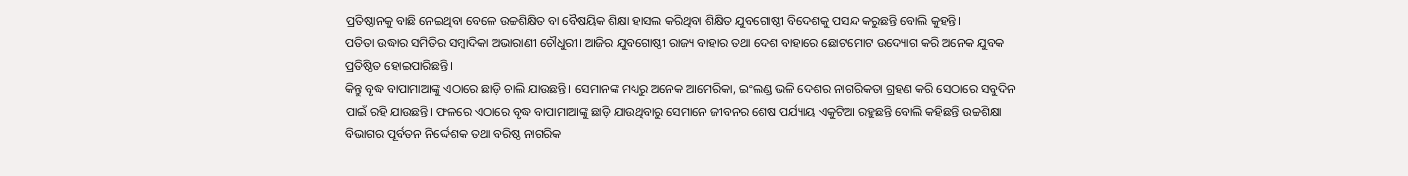ପ୍ରତିଷ୍ଠାନକୁ ବାଛି ନେଇଥିବା ବେଳେ ଉଚ୍ଚଶିକ୍ଷିତ ବା ବୈଷୟିକ ଶିକ୍ଷା ହାସଲ କରିଥିବା ଶିକ୍ଷିତ ଯୁବଗୋଷ୍ଠୀ ବିଦେଶକୁ ପସନ୍ଦ କରୁଛନ୍ତି ବୋଲି କୁହନ୍ତି।
ପତିତା ଉଦ୍ଧାର ସମିତିର ସମ୍ବାଦିକା ଅଭାରାଣୀ ଚୌଧୁରୀ। ଆଜିର ଯୁବଗୋଷ୍ଠୀ ରାଜ୍ୟ ବାହାର ତଥା ଦେଶ ବାହାରେ ଛୋଟମୋଟ ଉଦ୍ୟୋଗ କରି ଅନେକ ଯୁବକ ପ୍ରତିଷ୍ଠିତ ହୋଇପାରିଛନ୍ତି।
କିନ୍ତୁ ବୃଦ୍ଧ ବାପାମାଆଙ୍କୁ ଏଠାରେ ଛାଡ଼ି ଚାଲି ଯାଉଛନ୍ତି। ସେମାନଙ୍କ ମଧ୍ୟରୁ ଅନେକ ଆମେରିକା, ଇଂଲଣ୍ଡ ଭଳି ଦେଶର ନାଗରିକତା ଗ୍ରହଣ କରି ସେଠାରେ ସବୁଦିନ ପାଇଁ ରହି ଯାଉଛନ୍ତି। ଫଳରେ ଏଠାରେ ବୃଦ୍ଧ ବାପାମାଆଙ୍କୁ ଛାଡ଼ି ଯାଉଥିବାରୁ ସେମାନେ ଜୀବନର ଶେଷ ପର୍ଯ୍ୟାୟ ଏକୁଟିଆ ରହୁଛନ୍ତି ବୋଲି କହିଛନ୍ତି ଉଚ୍ଚଶିକ୍ଷା ବିଭାଗର ପୂର୍ବତନ ନିର୍ଦ୍ଦେଶକ ତଥା ବରିଷ୍ଠ ନାଗରିକ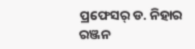ପ୍ରଫେସର୍‌ ଡ. ନିହାର ରଞ୍ଜନ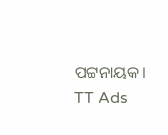ପଟ୍ଟନାୟକ।
TT Ads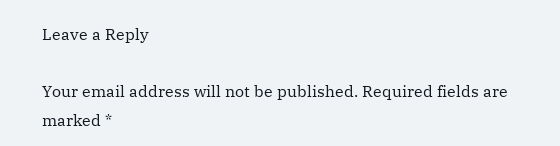Leave a Reply

Your email address will not be published. Required fields are marked *